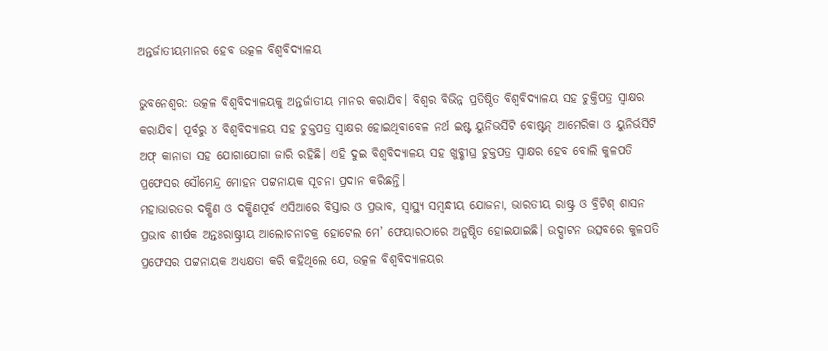ଅନ୍ତର୍ଜାତୀୟମାନର ହେବ ଉତ୍କଳ ବିଶ୍ବବିଦ୍ୟାଳୟ

ଭୁବନେଶ୍ବର: ଉତ୍କଳ ବିଶ୍ବବିଦ୍ୟାଳୟକୁ ଅନ୍ତର୍ଜାତୀୟ ମାନର କରାଯିବ। ବିଶ୍ବର ବିଭିନ୍ନ ପ୍ରତିଷ୍ଠିତ ବିଶ୍ବବିଦ୍ୟାଳୟ ସହ ଚୁକ୍ତିପତ୍ର ସ୍ବାକ୍ଷର କରାଯିବ। ପୂର୍ବରୁ ୪ ବିଶ୍ବବିଦ୍ୟାଳୟ ସହ ଚୁକ୍ତପତ୍ର ସ୍ବାକ୍ଷର ହୋଇଥିବାବେଳ ନର୍ଥ ଇଷ୍ଟ ୟୁନିଭର୍ସିଟି ବୋଷ୍ଟନ୍ ଆମେରିକା ଓ ୟୁନିର୍ଭର୍ସିଟି ଅଫ୍ କାନାଡା ସହ ଯୋଗାଯୋଗା ଜାରି ରହିଛି। ଏହି ଦୁଇ ବିଶ୍ବବିଦ୍ୟାଳୟ ସହ ଖୁବ୍ଶୀଘ୍ର ଚୁକ୍ତପତ୍ର ସ୍ବାକ୍ଷର ହେବ ବୋଲି କୁଳପତି ପ୍ରଫେସର ସୌମେନ୍ଦ୍ର ମୋହନ ପଟ୍ଟନାୟକ ସୂଚନା ପ୍ରଦାନ କରିଛନ୍ତି।
ମହାଭାରତର ଦକ୍ଷିଣ ଓ ଦକ୍ଷିଣପୂର୍ବ ଏସିଆରେ ବିସ୍ତାର ଓ ପ୍ରଭାବ, ସ୍ବାସ୍ଥ୍ୟ ସମ୍ବନ୍ଧୀୟ ଯୋଜନା, ଭାରତୀୟ ରାଷ୍ଟ୍ର ଓ ବ୍ରିଟିଶ୍ ଶାସନ ପ୍ରଭାବ ଶୀର୍ଷକ ଅନ୍ତଃରାଷ୍ଟ୍ରୀୟ ଆଲୋଚନାଚକ୍ର ହୋଟେଲ ମେ’ ଫେୟାରଠାରେ ଅନୁଷ୍ଠିତ ହୋଇଯାଇଛି। ଉଦ୍ଘାଟନ ଉତ୍ସବରେ କୁଳପତି ପ୍ରଫେସର ପଟ୍ଟନାୟକ ଅଧ୍ୟକ୍ଷତା କରି କହିଥିଲେ ଯେ, ଉତ୍କଳ ବିଶ୍ୱବିଦ୍ୟାଳୟର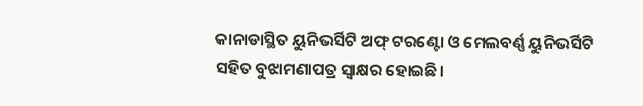କାନାଡାସ୍ଥିତ ୟୁନିଭର୍ସିଟି ଅଫ୍ ଟରଣ୍ଟୋ ଓ ମେଲବର୍ଣ୍ଣ ୟୁନିଭର୍ସିଟି ସହିତ ବୁଝାମଣାପତ୍ର ସ୍ୱାକ୍ଷର ହୋଇଛି।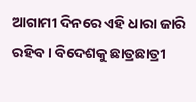ଆଗାମୀ ଦିନରେ ଏହି ଧାରା ଜାରି ରହିବ। ବିଦେଶକୁ ଛାତ୍ରଛାତ୍ରୀ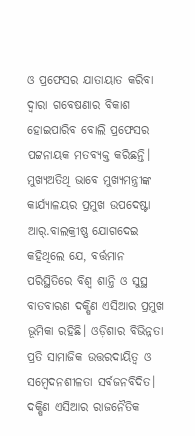ଓ ପ୍ରଫେସର ଯାତାୟାତ କରିବା ଦ୍ବାରା ଗବେଷଣାର ବିକାଶ ହୋଇପାରିବ ବୋଲି ପ୍ରଫେସର ପଟ୍ଟନାୟକ ମତବ୍ୟକ୍ତ କରିଛନ୍ତି।
ମୁଖ୍ୟଅତିଥି ଭାବେ ମୁଖ୍ୟମନ୍ତ୍ରୀଙ୍କ କାର୍ଯ୍ୟାଳୟର ପ୍ରମୁଖ ଉପଦେଷ୍ଟା ଆର୍.ବାଲକ୍ରୀଷ୍ଣ ଯୋଗଦେଇ କହିଥିଲେ ଯେ, ବର୍ତ୍ତମାନ ପରିସ୍ଥିତିରେ ବିଶ୍ବ ଶାନ୍ତି ଓ ସୁସ୍ଥ ବାତବାରଣ ଦକ୍ଷିଣ ଏସିଆର ପ୍ରମୁଖ ଭୂମିକା ରହିଛି। ଓଡ଼ିଶାର ବିଭିନ୍ନତା ପ୍ରତି ସାମାଜିକ ଉତ୍ତରଦାୟିତ୍ବ ଓ ସମ୍ବେଦନଶୀଳତା ସର୍ବଜନବିଦିତ। ଦକ୍ଷିଣ ଏସିଆର ରାଜନୈତିକ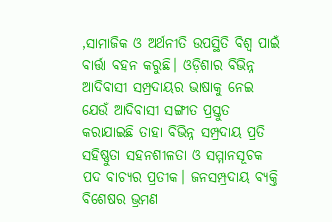,ସାମାଜିକ ଓ ଅର୍ଥନୀତି ଉପସ୍ଥିତି ବିଶ୍ବ ପାଇଁ ବାର୍ତ୍ତା ବହନ କରୁଛି। ଓଡ଼ିଶାର ବିଭିନ୍ନ ଆଦିବାସୀ ସମ୍ପ୍ରଦାୟର ଭାଷାକୁ ନେଇ ଯେଉଁ ଆଦିବାସୀ ସଙ୍ଗୀତ ପ୍ରସ୍ତୁତ କରାଯାଇଛି ତାହା ବିଭିନ୍ନ ସମ୍ପ୍ରଦାୟ ପ୍ରତି ସହିଷ୍ଣୁତା ସହନଶୀଳତା ଓ ସମ୍ମାନସୂଚକ ପଦ ବାଚ୍ୟର ପ୍ରତୀକ। ଜନସମ୍ପ୍ରଦାୟ ବ୍ୟକ୍ତି ବିଶେଷର ଭ୍ରମଣ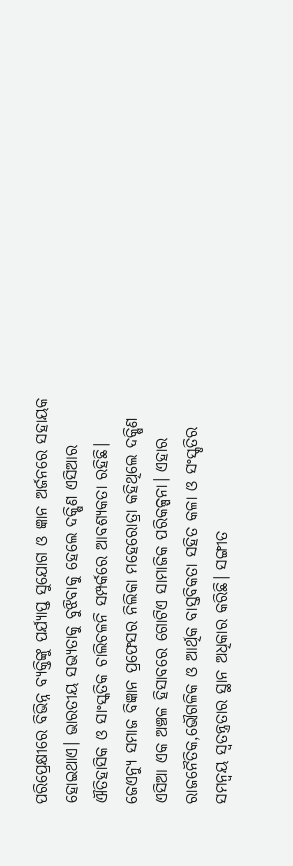ପରିପ୍ରେକ୍ଷୀରେ ବିଭିନ୍ନ ବ୍ୟକ୍ତିଙ୍କୁ ପର୍ଯ୍ୟାପ୍ତ ସୁଯୋଗ ଓ ଜ୍ଞାନ ଅର୍ଜନରେ ସହାୟକ ହୋଇଥାଏ। ଭାରତୀୟ ସଭ୍ୟତାକୁ ବୁଝିବାକୁ ହେଲେ ଦକ୍ଷିଣ ଏସିଆର ଐତିହାସିକ ଓ ସାଂସ୍କତିକ ଚାଲିଚଳନି ସମ୍ପର୍କରେ ଆବଶ୍ୟକତା ରହିଛି।
ଜେଏନ୍ୟୁ ସମାଜ ବିଜ୍ଞାନ ପ୍ରଫେସର ନିଲିକା ମହେରୋତ୍ରା କହିଥିଲେ ଦକ୍ଷିଣ ଏସିଆ ଏକ ଅଞ୍ଚଳ ହିସାବରେ ଗୋଟିଏ ସାମାଜିକ ପରିକଳ୍ପନା। ଏହାର ରାଜନୈତିକ,ଭୌଗଳିକ ଓ ଆର୍ଥିକ ବାସ୍ତବିକତା ସହିତ କଳା ଓ ସଂସ୍କୃତିର ସମନ୍ବୟ ସ୍ବତନ୍ତ୍ରତାର ସ୍ଥାନ ଅଧିକାର କରିଛି। ସଙ୍ଗୀତ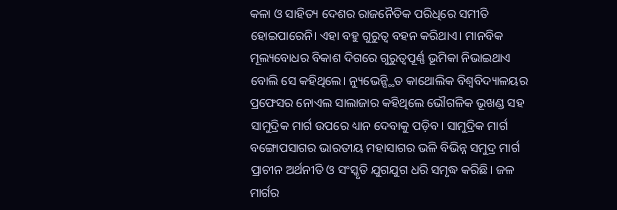କଳା ଓ ସାହିତ୍ୟ ଦେଶର ରାଜନୈତିକ ପରିଧିରେ ସମୀତି ହୋଇପାରେନି। ଏହା ବହୁ ଗୁରୁତ୍ବ ବହନ କରିଥାଏ। ମାନବିକ ମୂଲ୍ୟବୋଧର ବିକାଶ ଦିଗରେ ଗୁରୁତ୍ବପୂର୍ଣ୍ଣ ଭୂମିକା ନିଭାଇଥାଏ ବୋଲି ସେ କହିଥିଲେ। ନ୍ୟୁଭେନ୍ସ୍ଥିତ କାଥୋଲିକ ବିଶ୍ବବିଦ୍ୟାଳୟର ପ୍ରଫେସର ନୋଏଲ ସାଲାଜାର କହିଥିଲେ ଭୌଗଳିକ ଭୂଖଣ୍ଡ ସହ ସାମୁଦ୍ରିକ ମାର୍ଗ ଉପରେ ଧ୍ୟାନ ଦେବାକୁ ପଡ଼ିବ। ସାମୁଦ୍ରିକ ମାର୍ଗ ବଙ୍ଗୋପସାଗର ଭାରତୀୟ ମହାସାଗର ଭଳି ବିଭିନ୍ନ ସମୁଦ୍ର ମାର୍ଗ ପ୍ରାଚୀନ ଅର୍ଥନୀତି ଓ ସଂସ୍କୃତି ଯୁଗଯୁଗ ଧରି ସମୃଦ୍ଧ କରିଛି। ଜଳ ମାର୍ଗର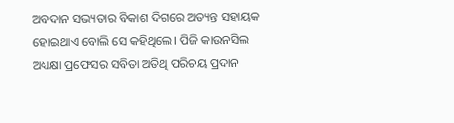ଅବଦାନ ସଭ୍ୟତାର ବିକାଶ ଦିଗରେ ଅତ୍ୟନ୍ତ ସହାୟକ ହୋଇଥାଏ ବୋଲି ସେ କହିଥିଲେ। ପିଜି କାଉନସିଲ ଅଧ୍ୟକ୍ଷା ପ୍ରଫେସର ସବିତା ଅତିଥି ପରିଚୟ ପ୍ରଦାନ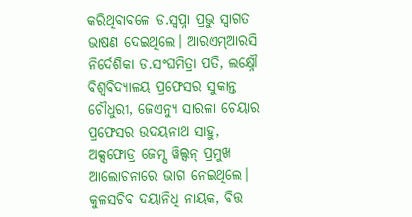କରିଥିବାବଳେ ଡ.ସ୍ବପ୍ନା ପ୍ରଭୁ ସ୍ବାଗତ ଭାଷଣ ଦେଇଥିଲେ। ଆରଏମ୍ଆରସି ନିର୍ଦେଶିକା ଡ.ସଂଘମିତ୍ରା ପତି, ଲକ୍ଷ୍ନୌ ବିଶ୍ବବିଦ୍ୟାଳୟ ପ୍ରଫେସର ସୁକାନ୍ତ ଚୌଧୁରୀ, ଜେଏନ୍ୟୁ ସାରଳା ଚେୟାର ପ୍ରଫେସର ଉଦୟନାଥ ସାହୁ, ଅକ୍ସଫୋଡ୍ର ଜେମ୍ସ ୱିଲ୍ସନ୍ ପ୍ରମୁଖ ଆଲୋଚନାରେ ଭାଗ ନେଇଥିଲେ। କୁଳସଚିବ ଦୟାନିଧି ନାୟକ, ବିତ୍ତ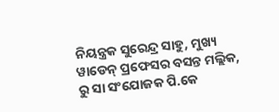ନିୟନ୍ତ୍ରକ ସୁରେନ୍ଦ୍ର ସାହୁ, ମୁଖ୍ୟ ୱାଡେନ୍ ପ୍ରଫେସର ବସନ୍ତ ମଲ୍ଲିକ, ରୁ ସା ସଂଯୋଜକ ପି.କେ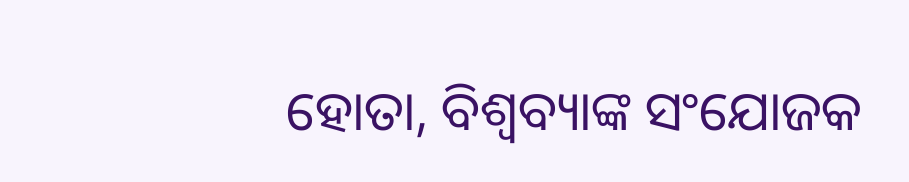ହୋତା, ବିଶ୍ବବ୍ୟାଙ୍କ ସଂଯୋଜକ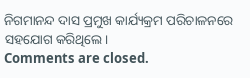ନିଗମାନନ୍ଦ ଦାସ ପ୍ରମୁଖ କାର୍ଯ୍ୟକ୍ରମ ପରିଚାଳନରେ ସହଯୋଗ କରିଥିଲେ।
Comments are closed.